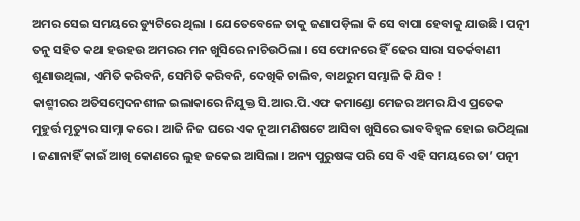ଅମର ସେଇ ସମୟରେ ଡ୍ୟୁଟିରେ ଥିଲା । ଯେତେବେଳେ ତାକୁ ଜଣାପଡ଼ିଲା କି ସେ ବାପା ହେବାକୁ ଯାଉଛି । ପତ୍ନୀ ତନୁ ସହିତ କଥା ହଉହଉ ଅମରର ମନ ଖୁସିରେ ନାଚିଉଠିଲା । ସେ ଫୋନରେ ହିଁ ଢେର ସାରା ସତର୍କବାଣୀ ଶୁଣାଉଥିଲା, ଏମିତି କରିବନି, ସେମିତି କରିବନି, ଦେଖିକି ଚାଲିବ, ବାଥରୁମ ସମ୍ଭାଳି କି ଯିବ !
କାଶ୍ମୀରର ଅତିସମ୍ବେଦନଶୀଳ ଇଲାକାରେ ନିଯୁକ୍ତ ସି.ଆର.ପି.ଏଫ କମାଣ୍ଡୋ ମେଜର ଅମର ଯିଏ ପ୍ରତେକ ମୁହୁର୍ତ୍ତ ମୃତ୍ୟୁର ସାମ୍ନା କରେ । ଆଜି ନିଜ ଘରେ ଏକ ନୂଆ ମଣିଷଟେ ଆସିବା ଖୁସିରେ ଭାବବିହ୍ଵଳ ହୋଇ ଉଠିଥିଲା । ଜଣାନାହିଁ କାଇଁ ଆଖି କୋଣରେ ଲୁହ ଜକେଇ ଆସିଲା । ଅନ୍ୟ ପୁରୁଷଙ୍କ ପରି ସେ ବି ଏହି ସମୟରେ ତା’ ପତ୍ନୀ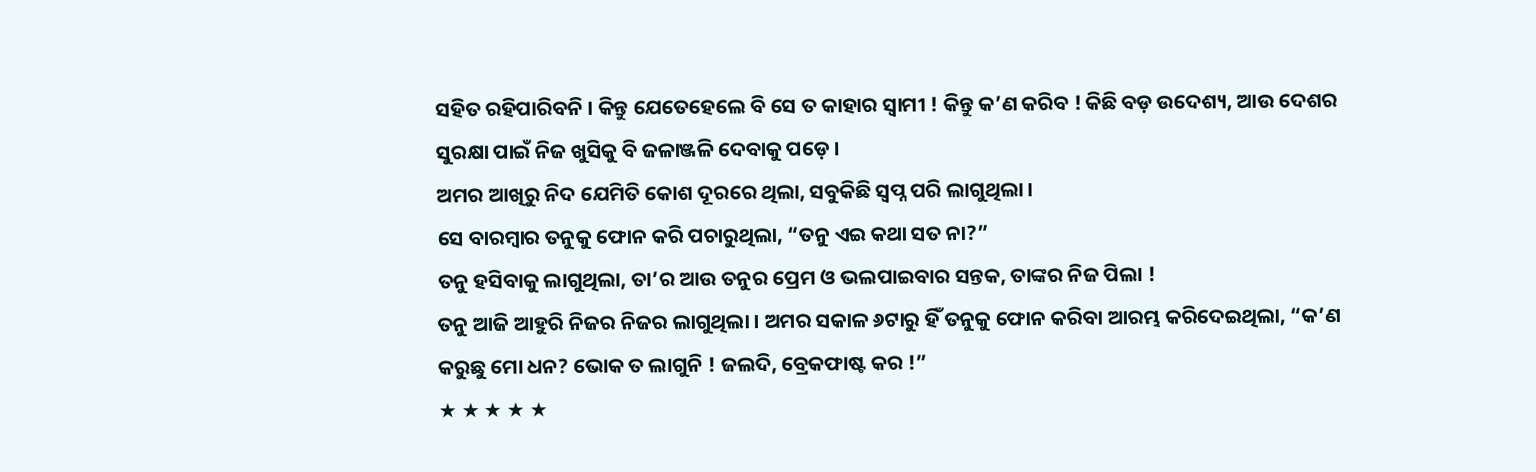ସହିତ ରହିପାରିବନି । କିନ୍ତୁ ଯେତେହେଲେ ବି ସେ ତ କାହାର ସ୍ୱାମୀ ! କିନ୍ତୁ କ’ଣ କରିବ ! କିଛି ବଡ଼ ଉଦେଶ୍ୟ, ଆଉ ଦେଶର ସୁରକ୍ଷା ପାଇଁ ନିଜ ଖୁସିକୁ ବି ଜଳାଞ୍ଜଳି ଦେବାକୁ ପଡ଼େ ।
ଅମର ଆଖିରୁ ନିଦ ଯେମିତି କୋଶ ଦୂରରେ ଥିଲା, ସବୁକିଛି ସ୍ୱପ୍ନ ପରି ଲାଗୁଥିଲା ।
ସେ ବାରମ୍ବାର ତନୁକୁ ଫୋନ କରି ପଚାରୁଥିଲା, “ତନୁ ଏଇ କଥା ସତ ନା?”
ତନୁ ହସିବାକୁ ଲାଗୁଥିଲା, ତା’ର ଆଉ ତନୁର ପ୍ରେମ ଓ ଭଲପାଇବାର ସନ୍ତକ, ତାଙ୍କର ନିଜ ପିଲା !
ତନୁ ଆଜି ଆହୁରି ନିଜର ନିଜର ଲାଗୁଥିଲା । ଅମର ସକାଳ ୬ଟାରୁ ହିଁ ତନୁକୁ ଫୋନ କରିବା ଆରମ୍ଭ କରିଦେଇଥିଲା, “କ’ଣ କରୁଛୁ ମୋ ଧନ? ଭୋକ ତ ଲାଗୁନି ! ଜଲଦି, ବ୍ରେକଫାଷ୍ଟ କର !”
★ ★ ★ ★ ★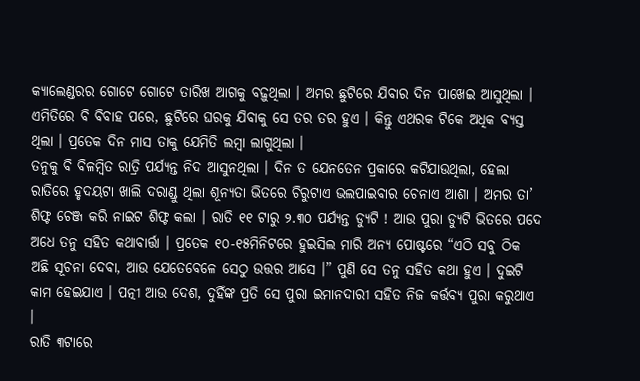କ୍ୟାଲେଣ୍ଡରର ଗୋଟେ ଗୋଟେ ତାରିଖ ଆଗକୁ ବଢ଼ୁଥିଲା । ଅମର ଛୁଟିରେ ଯିବାର ଦିନ ପାଖେଇ ଆସୁଥିଲା । ଏମିତିରେ ବି ବିବାହ ପରେ, ଛୁଟିରେ ଘରକୁ ଯିବାକୁ ସେ ତର ତର ହୁଏ । କିନ୍ତୁ ଏଥରକ ଟିକେ ଅଧିକ ବ୍ୟସ୍ତ ଥିଲା । ପ୍ରତେକ ଦିନ ମାସ ତାକୁ ଯେମିତି ଲମ୍ବା ଲାଗୁଥିଲା ।
ତନୁକୁ ବି ବିଳମ୍ବିତ ରାତ୍ରି ପର୍ଯ୍ୟନ୍ତ ନିଦ ଆସୁନଥିଲା । ଦିନ ତ ଯେନତେନ ପ୍ରକାରେ କଟିଯାଉଥିଲା, ହେଲା ରାତିରେ ହୃଦୟଟା ଖାଲି ଦରାଣ୍ଡୁ ଥିଲା ଶୂନ୍ୟତା ଭିତରେ ଚିରୁଟାଏ ଭଲପାଇବାର ଚେନାଏ ଆଶା । ଅମର ତା’ ଶିଫ୍ଟ ଚେଞ୍ଜ କରି ନାଇଟ ଶିଫ୍ଟ କଲା । ରାତି ୧୧ ଟାରୁ ୨.୩୦ ପର୍ଯ୍ୟନ୍ତ ଡ୍ୟୁଟି ! ଆଉ ପୁରା ଡ୍ୟୁଟି ଭିତରେ ପଦେ ଅଧେ ତନୁ ସହିତ କଥାବାର୍ତ୍ତା । ପ୍ରତେକ ୧୦-୧୫ମିନିଟରେ ହୁଇସିଲ ମାରି ଅନ୍ୟ ପୋଷ୍ଟରେ “ଏଠି ସବୁ ଠିକ ଅଛି ସୂଚନା ଦେବା, ଆଉ ଯେତେବେଳେ ସେଠୁ ଉତ୍ତର ଆସେ ।” ପୁଣି ସେ ତନୁ ସହିତ କଥା ହୁଏ । ଦୁଇଟି କାମ ହେଇଯାଏ । ପତ୍ନୀ ଆଉ ଦେଶ, ଦୁହିଁଙ୍କ ପ୍ରତି ସେ ପୁରା ଇମାନଦାରୀ ସହିତ ନିଜ କର୍ତ୍ତବ୍ୟ ପୁରା କରୁଥାଏ ।
ରାତି ୩ଟାରେ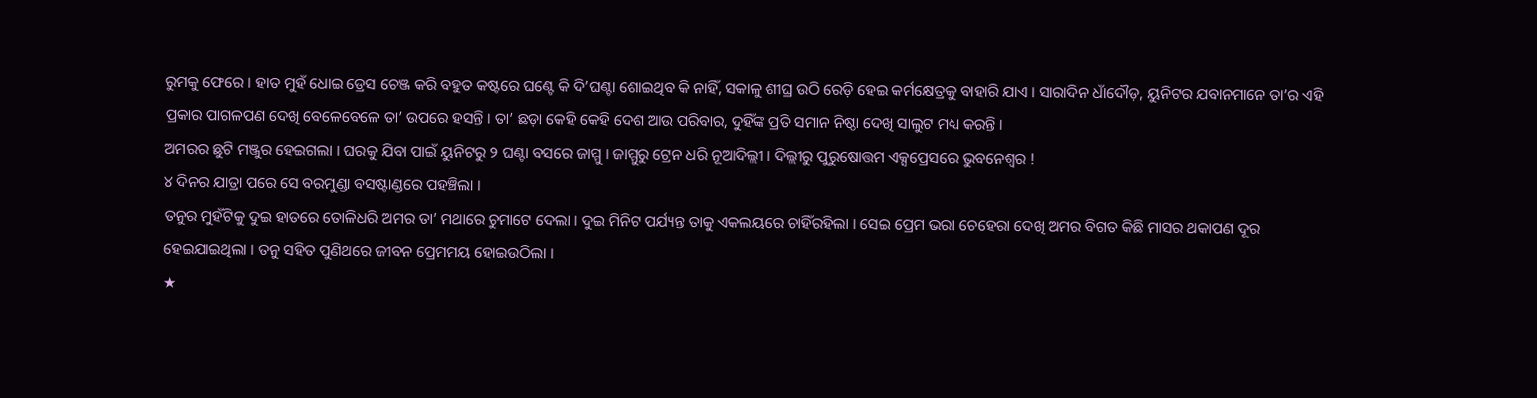ରୁମକୁ ଫେରେ । ହାତ ମୁହଁ ଧୋଇ ଡ୍ରେସ ଚେଞ୍ଜ କରି ବହୁତ କଷ୍ଟରେ ଘଣ୍ଟେ କି ଦି’ଘଣ୍ଟା ଶୋଇଥିବ କି ନାହିଁ, ସକାଳୁ ଶୀଘ୍ର ଉଠି ରେଡ଼ି ହେଇ କର୍ମକ୍ଷେତ୍ରକୁ ବାହାରି ଯାଏ । ସାରାଦିନ ଧାଁଦୌଡ଼, ୟୁନିଟର ଯବାନମାନେ ତା’ର ଏହି ପ୍ରକାର ପାଗଳପଣ ଦେଖି ବେଳେବେଳେ ତା’ ଉପରେ ହସନ୍ତି । ତା’ ଛଡ଼ା କେହି କେହି ଦେଶ ଆଉ ପରିବାର, ଦୁହିଁଙ୍କ ପ୍ରତି ସମାନ ନିଷ୍ଠା ଦେଖି ସାଲୁଟ ମଧ୍ୟ କରନ୍ତି ।
ଅମରର ଛୁଟି ମଞ୍ଜୁର ହେଇଗଲା । ଘରକୁ ଯିବା ପାଇଁ ୟୁନିଟରୁ ୨ ଘଣ୍ଟା ବସରେ ଜାମ୍ମୁ । ଜାମ୍ମୁରୁ ଟ୍ରେନ ଧରି ନୂଆଦିଲ୍ଲୀ । ଦିଲ୍ଲୀରୁ ପୁରୁଷୋତ୍ତମ ଏକ୍ସପ୍ରେସରେ ଭୁବନେଶ୍ୱର !
୪ ଦିନର ଯାତ୍ରା ପରେ ସେ ବରମୁଣ୍ଡା ବସଷ୍ଟାଣ୍ଡରେ ପହଞ୍ଚିଲା ।
ତନୁର ମୁହଁଟିକୁ ଦୁଇ ହାତରେ ତୋଳିଧରି ଅମର ତା’ ମଥାରେ ଚୁମାଟେ ଦେଲା । ଦୁଇ ମିନିଟ ପର୍ଯ୍ୟନ୍ତ ତାକୁ ଏକଲୟରେ ଚାହିଁରହିଲା । ସେଇ ପ୍ରେମ ଭରା ଚେହେରା ଦେଖି ଅମର ବିଗତ କିଛି ମାସର ଥକାପଣ ଦୂର ହେଇଯାଇଥିଲା । ତନୁ ସହିତ ପୁଣିଥରେ ଜୀବନ ପ୍ରେମମୟ ହୋଇଉଠିଲା ।
★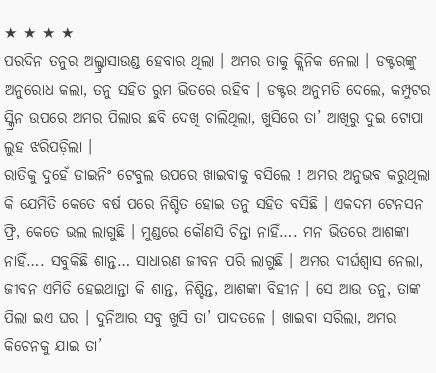★ ★ ★ ★
ପରଦିନ ତନୁର ଅଲ୍ଟ୍ରାସାଉଣ୍ଡ ହେବାର ଥିଲା । ଅମର ତାକୁ କ୍ଲିନିକ ନେଲା । ଡକ୍ଟରଙ୍କୁ ଅନୁରୋଧ କଲା, ତନୁ ସହିତ ରୁମ ଭିତରେ ରହିବ । ଡକ୍ଟର ଅନୁମତି ଦେଲେ, କମ୍ପୁଟର ସ୍କ୍ରିନ ଉପରେ ଅମର ପିଲାର ଛବି ଦେଖି ଚାଲିଥିଲା, ଖୁସିରେ ତା’ ଆଖିରୁ ଦୁଇ ଟୋପା ଲୁହ ଝରିପଡ଼ିଲା ।
ରାତିକୁ ଦୁହେଁ ଡାଇନିଂ ଟେବୁଲ ଉପରେ ଖାଇବାକୁ ବସିଲେ ! ଅମର ଅନୁଭବ କରୁଥିଲା କି ଯେମିତି କେତେ ବର୍ଷ ପରେ ନିଶ୍ଚିତ ହୋଇ ତନୁ ସହିତ ବସିଛି । ଏକଦମ ଟେନସନ ଫ୍ରି, କେତେ ଭଲ ଲାଗୁଛି । ମୁଣ୍ଡରେ କୌଣସି ଚିନ୍ତା ନାହିଁ…. ମନ ଭିତରେ ଆଶଙ୍କା ନାହିଁ…. ସବୁକିଛି ଶାନ୍ତ… ସାଧାରଣ ଜୀବନ ପରି ଲାଗୁଛି । ଅମର ଦୀର୍ଘଶ୍ୱାସ ନେଲା, ଜୀବନ ଏମିତି ହେଇଥାନ୍ତା କି ଶାନ୍ତ, ନିଶ୍ଚିନ୍ତ, ଆଶଙ୍କା ବିହୀନ । ସେ ଆଉ ତନୁ, ତାଙ୍କ ପିଲା ଇଏ ଘର । ଦୁନିଆର ସବୁ ଖୁସି ତା’ ପାଦତଳେ । ଖାଇବା ସରିଲା, ଅମର କିଚେନକୁ ଯାଇ ତା’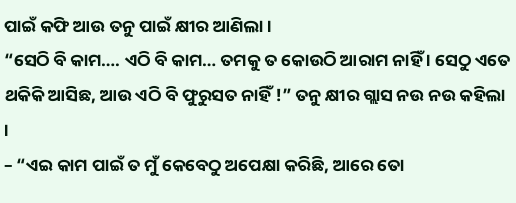ପାଇଁ କଫି ଆଉ ତନୁ ପାଇଁ କ୍ଷୀର ଆଣିଲା ।
“ସେଠି ବି କାମ…. ଏଠି ବି କାମ… ତମକୁ ତ କୋଉଠି ଆରାମ ନାହିଁ । ସେଠୁ ଏତେ ଥକିକି ଆସିଛ, ଆଉ ଏଠି ବି ଫୁରୁସତ ନାହିଁ !” ତନୁ କ୍ଷୀର ଗ୍ଲାସ ନଉ ନଉ କହିଲା ।
– “ଏଇ କାମ ପାଇଁ ତ ମୁଁ କେବେଠୁ ଅପେକ୍ଷା କରିଛି, ଆରେ ତୋ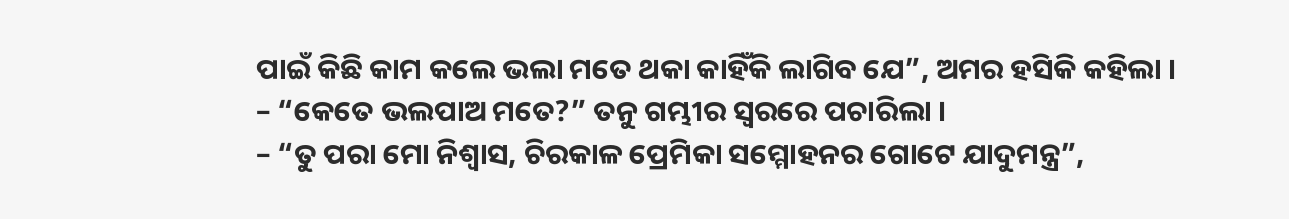ପାଇଁ କିଛି କାମ କଲେ ଭଲା ମତେ ଥକା କାହିଁକି ଲାଗିବ ଯେ”, ଅମର ହସିକି କହିଲା ।
– “କେତେ ଭଲପାଅ ମତେ?” ତନୁ ଗମ୍ଭୀର ସ୍ୱରରେ ପଚାରିଲା ।
– “ତୁ ପରା ମୋ ନିଶ୍ୱାସ, ଚିରକାଳ ପ୍ରେମିକା ସମ୍ମୋହନର ଗୋଟେ ଯାଦୁମନ୍ତ୍ର”,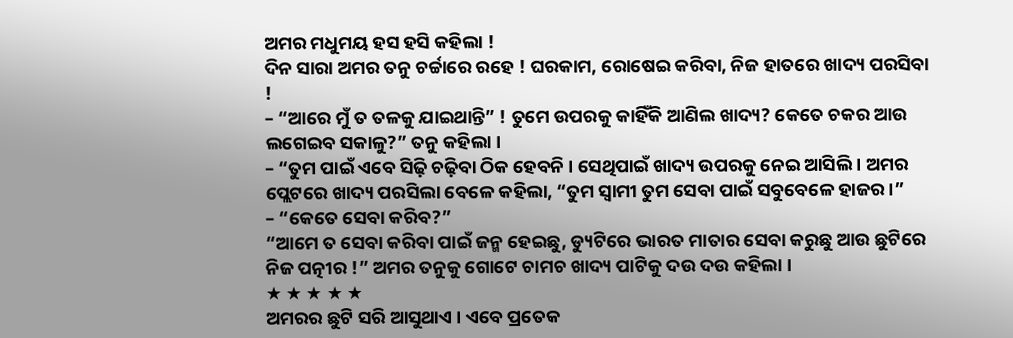ଅମର ମଧୁମୟ ହସ ହସି କହିଲା !
ଦିନ ସାରା ଅମର ତନୁ ଚର୍ଚ୍ଚାରେ ରହେ ! ଘରକାମ, ରୋଷେଇ କରିବା, ନିଜ ହାତରେ ଖାଦ୍ୟ ପରସିବା !
– “ଆରେ ମୁଁ ତ ତଳକୁ ଯାଇଥାନ୍ତି” ! ତୁମେ ଉପରକୁ କାହିଁକି ଆଣିଲ ଖାଦ୍ୟ? କେତେ ଚକର ଆଉ ଲଗେଇବ ସକାଳୁ?” ତନୁ କହିଲା ।
– “ତୁମ ପାଇଁ ଏବେ ସିଢ଼ି ଚଢ଼ିବା ଠିକ ହେବନି । ସେଥିପାଇଁ ଖାଦ୍ୟ ଉପରକୁ ନେଇ ଆସିଲି । ଅମର ପ୍ଲେଟରେ ଖାଦ୍ୟ ପରସିଲା ବେଳେ କହିଲା, “ତୁମ ସ୍ୱାମୀ ତୁମ ସେବା ପାଇଁ ସବୁବେଳେ ହାଜର ।”
– “କେତେ ସେବା କରିବ?”
“ଆମେ ତ ସେବା କରିବା ପାଇଁ ଜନ୍ମ ହେଇଛୁ, ଡ୍ୟୁଟିରେ ଭାରତ ମାତାର ସେବା କରୁଛୁ ଆଉ ଛୁଟିରେ ନିଜ ପତ୍ନୀର !” ଅମର ତନୁକୁ ଗୋଟେ ଚାମଚ ଖାଦ୍ୟ ପାଟିକୁ ଦଉ ଦଉ କହିଲା ।
★ ★ ★ ★ ★
ଅମରର ଛୁଟି ସରି ଆସୁଥାଏ । ଏବେ ପ୍ରତେକ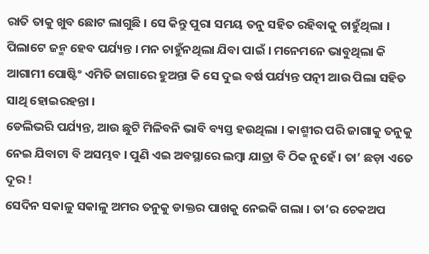ରାତି ତାକୁ ଖୁବ ଛୋଟ ଲାଗୁଛି । ସେ କିନ୍ତୁ ପୁରା ସମୟ ତନୁ ସହିତ ରହିବାକୁ ଚାହୁଁଥିଲା । ପିଲାଟେ ଜନ୍ମ ହେବ ପର୍ଯ୍ୟନ୍ତ । ମନ ଚାହୁଁନଥିଲା ଯିବା ପାଇଁ । ମନେମନେ ଭାବୁଥିଲା କି ଆଗାମୀ ପୋଷ୍ଟିଂ ଏମିତି ଜାଗାରେ ହୁଅନ୍ତା କି ସେ ଦୁଇ ବର୍ଷ ପର୍ଯ୍ୟନ୍ତ ପତ୍ନୀ ଆଉ ପିଲା ସହିତ ସାଥି ହୋଇରହନ୍ତା ।
ଡେଲିଭରି ପର୍ଯ୍ୟନ୍ତ, ଆଉ ଛୁଟି ମିଳିବନି ଭାବି ବ୍ୟସ୍ତ ହଉଥିଲା । କାଶ୍ମୀର ପରି ଜାଗାକୁ ତନୁକୁ ନେଇ ଯିବାଟା ବି ଅସମ୍ଭବ । ପୁଣି ଏଇ ଅବସ୍ଥାରେ ଲମ୍ବା ଯାତ୍ରା ବି ଠିକ ନୁହେଁ । ତା’ ଛଡ଼ା ଏତେ ଦୂର !
ସେଦିନ ସକାଳୁ ସକାଳୁ ଅମର ତନୁକୁ ଡାକ୍ତର ପାଖକୁ ନେଇକି ଗଲା । ତା’ର ଚେକଅପ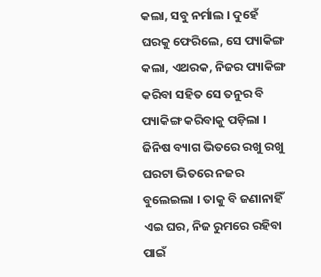କଲା, ସବୁ ନର୍ମାଲ । ଦୁହେଁ ଘରକୁ ଫେରିଲେ, ସେ ପ୍ୟାକିଙ୍ଗ କଲା, ଏଥରକ, ନିଜର ପ୍ୟାକିଙ୍ଗ କରିବା ସହିତ ସେ ତନୁର ବି ପ୍ୟାକିଙ୍ଗ କରିବାକୁ ପଡ଼ିଲା । ଜିନିଷ ବ୍ୟାଗ ଭିତରେ ରଖୁ ରଖୁ ଘରଟା ଭିତରେ ନଜର ବୁଲେଇଲା । ତାକୁ ବି ଜଣାନାହିଁ ଏଇ ଘର, ନିଜ ରୁମରେ ରହିବା ପାଇଁ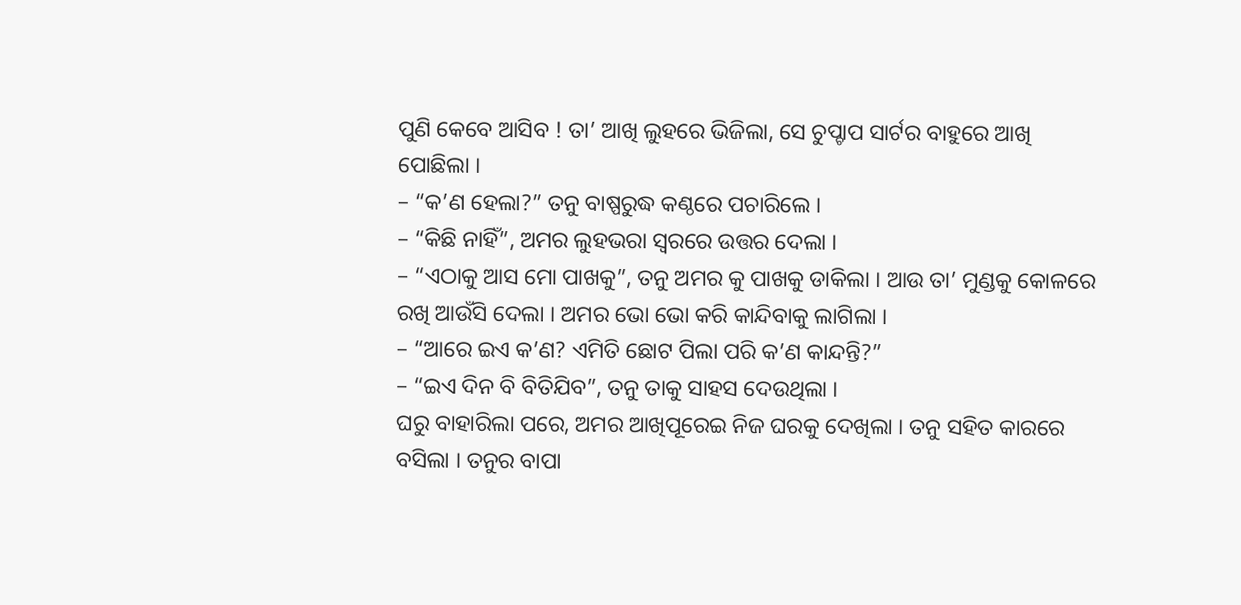ପୁଣି କେବେ ଆସିବ ! ତା’ ଆଖି ଲୁହରେ ଭିଜିଲା, ସେ ଚୁପ୍ଚାପ ସାର୍ଟର ବାହୁରେ ଆଖି ପୋଛିଲା ।
– “କ’ଣ ହେଲା?” ତନୁ ବାଷ୍ପରୁଦ୍ଧ କଣ୍ଠରେ ପଚାରିଲେ ।
– “କିଛି ନାହିଁ”, ଅମର ଲୁହଭରା ସ୍ୱରରେ ଉତ୍ତର ଦେଲା ।
– “ଏଠାକୁ ଆସ ମୋ ପାଖକୁ”, ତନୁ ଅମର କୁ ପାଖକୁ ଡାକିଲା । ଆଉ ତା’ ମୁଣ୍ଡକୁ କୋଳରେ ରଖି ଆଉଁସି ଦେଲା । ଅମର ଭୋ ଭୋ କରି କାନ୍ଦିବାକୁ ଲାଗିଲା ।
– “ଆରେ ଇଏ କ’ଣ? ଏମିତି ଛୋଟ ପିଲା ପରି କ’ଣ କାନ୍ଦନ୍ତି?”
– “ଇଏ ଦିନ ବି ବିତିଯିବ”, ତନୁ ତାକୁ ସାହସ ଦେଉଥିଲା ।
ଘରୁ ବାହାରିଲା ପରେ, ଅମର ଆଖିପୂରେଇ ନିଜ ଘରକୁ ଦେଖିଲା । ତନୁ ସହିତ କାରରେ ବସିଲା । ତନୁର ବାପା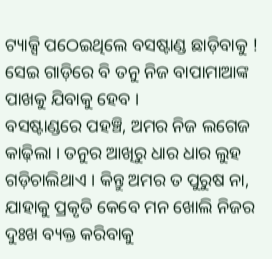ଟ୍ୟାକ୍ସି ପଠେଇଥିଲେ ବସଷ୍ଟାଣ୍ଡ ଛାଡ଼ିବାକୁ ! ସେଇ ଗାଡ଼ିରେ ବି ତନୁ ନିଜ ବାପାମାଆଙ୍କ ପାଖକୁ ଯିବାକୁ ହେବ ।
ବସଷ୍ଟାଣ୍ଡରେ ପହଞ୍ଚି, ଅମର ନିଜ ଲଗେଜ କାଢ଼ିଲା । ତନୁର ଆଖିରୁ ଧାର ଧାର ଲୁହ ଗଡ଼ିଚାଲିଥାଏ । କିନ୍ତୁ ଅମର ତ ପୁରୁଷ ନା, ଯାହାକୁ ପ୍ରକୃତି କେବେ ମନ ଖୋଲି ନିଜର ଦୁଃଖ ବ୍ୟକ୍ତ କରିବାକୁ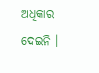ଅଧିକାର ଦେଇନି ।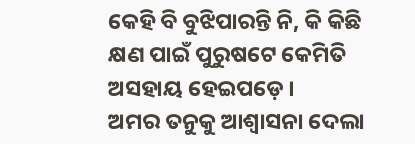କେହି ବି ବୁଝିପାରନ୍ତି ନି, କି କିଛି କ୍ଷଣ ପାଇଁ ପୁରୁଷଟେ କେମିତି ଅସହାୟ ହେଇପଡ଼େ ।
ଅମର ତନୁକୁ ଆଶ୍ୱାସନା ଦେଲା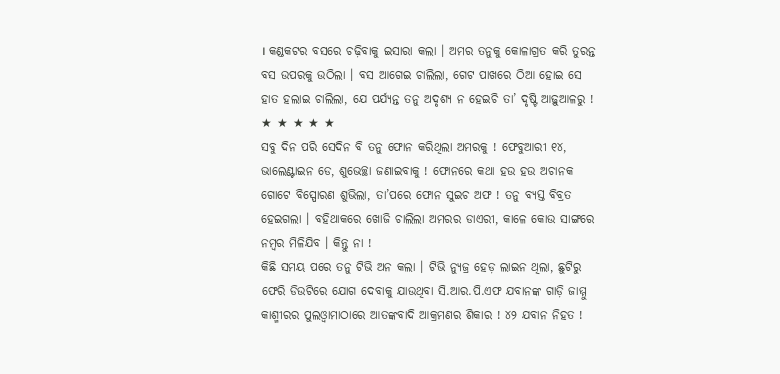। କଣ୍ଡକଟର ବସରେ ଚଢ଼ିବାକୁ ଇସାରା କଲା । ଅମର ତନୁକୁ କୋଳାଗ୍ରତ କରି ତୁରନ୍ତ ବସ ଉପରକୁ ଉଠିଲା । ବସ ଆଗେଇ ଚାଲିଲା, ଗେଟ ପାଖରେ ଠିଆ ହୋଇ ସେ ହାତ ହଲାଇ ଚାଲିଲା, ଯେ ପର୍ଯ୍ୟନ୍ତ ତନୁ ଅଦୃଶ୍ୟ ନ ହେଇଚି ତା’ ଦୃଷ୍ଟି ଆଢ଼ୁଆଳରୁ !
★ ★ ★ ★ ★
ସବୁ ଦିନ ପରି ସେଦିନ ବି ତନୁ ଫୋନ କରିଥିଲା ଅମରକୁ ! ଫେବୁଆରୀ ୧୪, ଭାଲେଣ୍ଟାଇନ ଡେ, ଶୁଭେଚ୍ଛା ଜଣାଇବାକୁ ! ଫୋନରେ କଥା ହଉ ହଉ ଅଚାନକ ଗୋଟେ ବିସ୍ପୋରଣ ଶୁଭିଲା, ତା’ପରେ ଫୋନ ସୁଇଚ ଅଫ ! ତନୁ ବ୍ୟସ୍ତ ବିବ୍ରତ ହେଇଗଲା । ବହିଥାକରେ ଖୋଜି ଚାଲିଲା ଅମରର ଡାଏରୀ, କାଳେ କୋଉ ସାଙ୍ଗରେ ନମ୍ବର ମିଳିଯିବ । କିନ୍ତୁ ନା !
କିଛି ସମୟ ପରେ ତନୁ ଟିଭି ଅନ କଲା । ଟିଭି ନ୍ୟୁଜ୍ର ହେଡ଼ ଲାଇନ ଥିଲା, ଛୁଟିରୁ ଫେରି ଡିଉଟିରେ ଯୋଗ ଦେବାକୁ ଯାଉଥିବା ସି.ଆର.ପି.ଏଫ ଯବାନଙ୍କ ଗାଡ଼ି ଜାମ୍ମୁ କାଶ୍ମୀରର ପୁଲଓ୍ବାମାଠାରେ ଆତଙ୍କବାଦି ଆକ୍ରମଣର ଶିକାର ! ୪୨ ଯବାନ ନିହତ !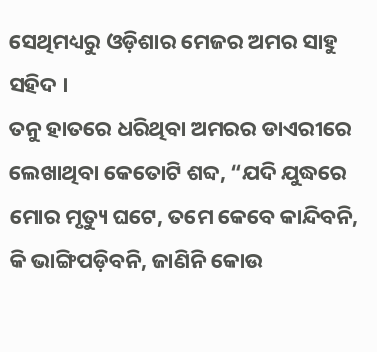ସେଥିମଧ୍ୟରୁ ଓଡ଼ିଶାର ମେଜର ଅମର ସାହୁ ସହିଦ ।
ତନୁ ହାତରେ ଧରିଥିବା ଅମରର ଡାଏରୀରେ ଲେଖାଥିବା କେତୋଟି ଶବ୍ଦ, “ଯଦି ଯୁଦ୍ଧରେ ମୋର ମୃତ୍ୟୁ ଘଟେ, ତମେ କେବେ କାନ୍ଦିବନି, କି ଭାଙ୍ଗିପଡ଼ିବନି, ଜାଣିନି କୋଉ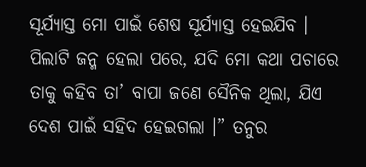ସୂର୍ଯ୍ୟାସ୍ତ ମୋ ପାଇଁ ଶେଷ ସୂର୍ଯ୍ୟାସ୍ତ ହେଇଯିବ । ପିଲାଟି ଜନ୍ମ ହେଲା ପରେ, ଯଦି ମୋ କଥା ପଚାରେ ତାକୁ କହିବ ତା’ ବାପା ଜଣେ ସୈନିକ ଥିଲା, ଯିଏ ଦେଶ ପାଇଁ ସହିଦ ହେଇଗଲା ।” ତନୁର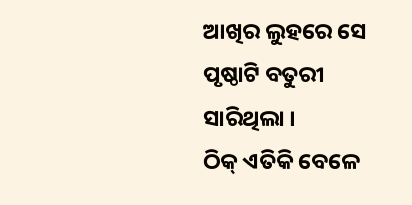ଆଖିର ଲୁହରେ ସେ ପୃଷ୍ଠାଟି ବତୁରୀ ସାରିଥିଲା ।
ଠିକ୍ ଏତିକି ବେଳେ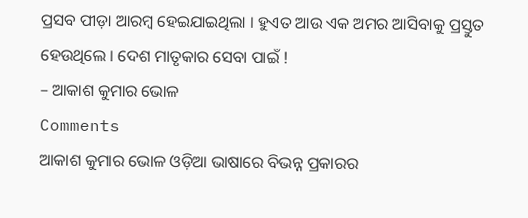ପ୍ରସବ ପୀଡ଼ା ଆରମ୍ବ ହେଇଯାଇଥିଲା । ହୁଏତ ଆଉ ଏକ ଅମର ଆସିବାକୁ ପ୍ରସ୍ତୁତ ହେଉଥିଲେ । ଦେଶ ମାତୃକାର ସେବା ପାଇଁ !
– ଆକାଶ କୁମାର ଭୋଳ
Comments
ଆକାଶ କୁମାର ଭୋଳ ଓଡ଼ିଆ ଭାଷାରେ ବିଭନ୍ନ ପ୍ରକାରର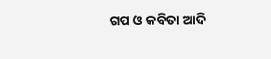ଗପ ଓ କବିତା ଆଦି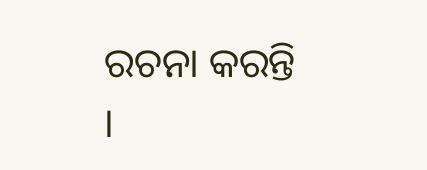ରଚନା କରନ୍ତି ।